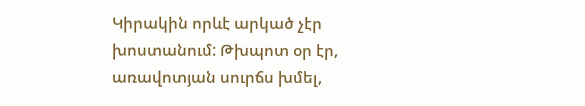Կիրակին որևէ արկած չէր խոստանում: Թխպոտ օր էր, առավոտյան սուրճս խմել,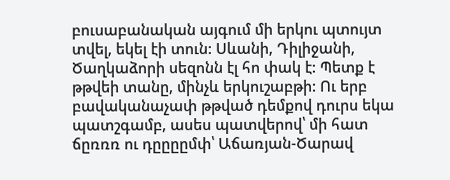բուսաբանական այգում մի երկու պտույտ տվել, եկել էի տուն: Սևանի, Դիլիջանի, Ծաղկաձորի սեզոնն էլ հո փակ է: Պետք է թթվեի տանը, մինչև երկուշաբթի: Ու երբ բավականաչափ թթված դեմքով դուրս եկա պատշգամբ, ասես պատվերով՝ մի հատ ճըռռռ ու դըըըըմփ՝ Աճառյան-Ծարավ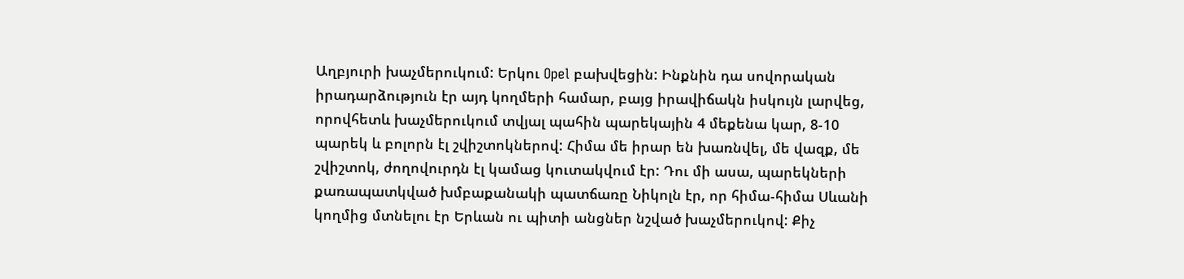Աղբյուրի խաչմերուկում: Երկու Opel բախվեցին: Ինքնին դա սովորական իրադարձություն էր այդ կողմերի համար, բայց իրավիճակն իսկույն լարվեց, որովհետև խաչմերուկում տվյալ պահին պարեկային 4 մեքենա կար, 8-10 պարեկ և բոլորն էլ շվիշտոկներով: Հիմա մե իրար են խառնվել, մե վազք, մե շվիշտոկ, ժողովուրդն էլ կամաց կուտակվում էր: Դու մի ասա, պարեկների քառապատկված խմբաքանակի պատճառը Նիկոլն էր, որ հիմա-հիմա Սևանի կողմից մտնելու էր Երևան ու պիտի անցներ նշված խաչմերուկով: Քիչ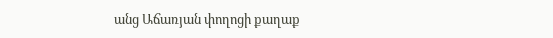անց Աճառյան փողոցի քաղաք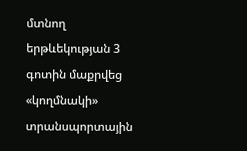մտնող երթևեկության 3 գոտին մաքրվեց «կողմնակի» տրանսպորտային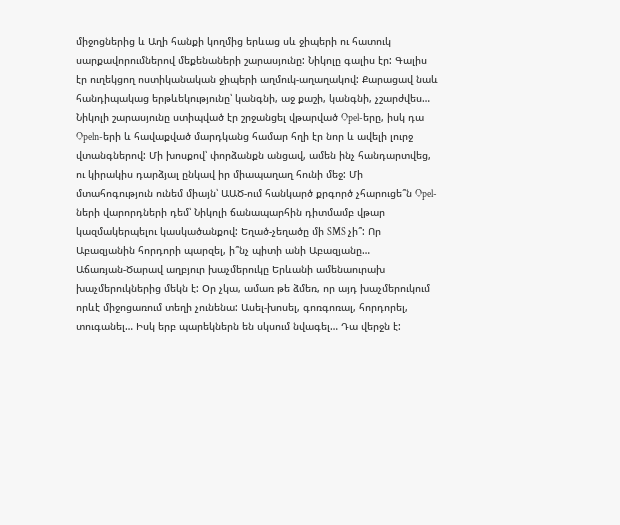միջոցներից և Աղի հանքի կողմից երևաց սև ջիպերի ու հատուկ սարքավորումներով մեքենաների շարասյունը: Նիկոլը գալիս էր: Գալիս էր ուղեկցող ոստիկանական ջիպերի աղմուկ-աղաղակով: Քարացավ նաև հանդիպակաց երթևեկությունը՝ կանգնի, աջ քաշի, կանգնի, չշարժվես… Նիկոլի շարասյունը ստիպված էր շրջանցել վթարված Opel-երը, իսկ դա Opeln-երի և հավաքված մարդկանց համար հղի էր նոր և ավելի լուրջ վտանգներով: Մի խոսքով՝ փորձանքն անցավ, ամեն ինչ հանդարտվեց, ու կիրակիս դարձյալ ընկավ իր միապաղաղ հունի մեջ: Մի մտահոգություն ունեմ միայն՝ ԱԱԾ-ում հանկարծ քրգործ չհարուցե՞ն Opel-ների վարորդների դեմ՝ Նիկոլի ճանապարհին դիտմամբ վթար կազմակերպելու կասկածանքով: Եղած-չեղածը մի SMS չի՞: Որ Աբազյանին հորդորի պարզել, ի՞նչ պիտի անի Աբազյանը…
Աճառյան-Ծարավ աղբյուր խաչմերուկը Երևանի ամենաուրախ խաչմերուկներից մեկն է: Օր չկա, ամառ թե ձմեռ, որ այդ խաչմերուկում որևէ միջոցառում տեղի չունենա: Ասել-խոսել, գոռգոռալ, հորդորել, տուգանել… Իսկ երբ պարեկներն են սկսում նվագել… Դա վերջն է: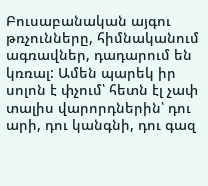Բուսաբանական այգու թռչունները, հիմնականում ագռավներ, դադարում են կռռալ: Ամեն պարեկ իր սոլոն է փչում՝ հետն էլ չափ տալիս վարորդներին՝ դու արի, դու կանգնի, դու գազ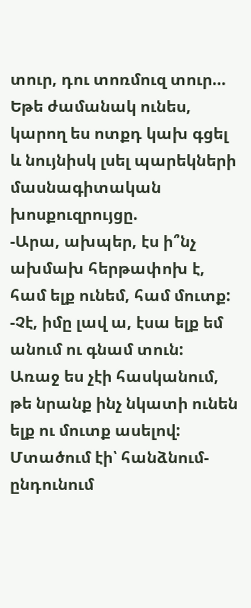տուր, դու տոռմուզ տուր… Եթե ժամանակ ունես, կարող ես ոտքդ կախ գցել և նույնիսկ լսել պարեկների մասնագիտական խոսքուզրույցը.
-Արա, ախպեր, էս ի՞նչ ախմախ հերթափոխ է, համ ելք ունեմ, համ մուտք:
-Չէ, իմը լավ ա, էսա ելք եմ անում ու գնամ տուն:
Առաջ ես չէի հասկանում, թե նրանք ինչ նկատի ունեն ելք ու մուտք ասելով: Մտածում էի՝ հանձնում-ընդունում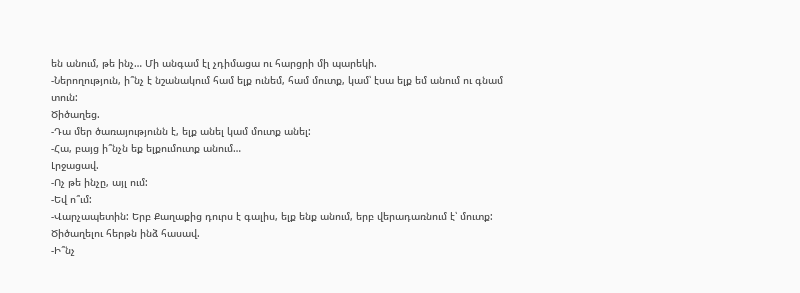են անում, թե ինչ… Մի անգամ էլ չդիմացա ու հարցրի մի պարեկի.
-Ներողություն, ի՞նչ է նշանակում համ ելք ունեմ, համ մուտք, կամ՝ էսա ելք եմ անում ու գնամ տուն:
Ծիծաղեց.
-Դա մեր ծառայությունն է, ելք անել կամ մուտք անել:
-Հա, բայց ի՞նչն եք ելքումուտք անում…
Լրջացավ.
-Ոչ թե ինչը, այլ ում:
-Եվ ո՞ւմ:
-Վարչապետին: Երբ Քաղաքից դուրս է գալիս, ելք ենք անում, երբ վերադառնում է՝ մուտք:
Ծիծաղելու հերթն ինձ հասավ.
-Ի՞նչ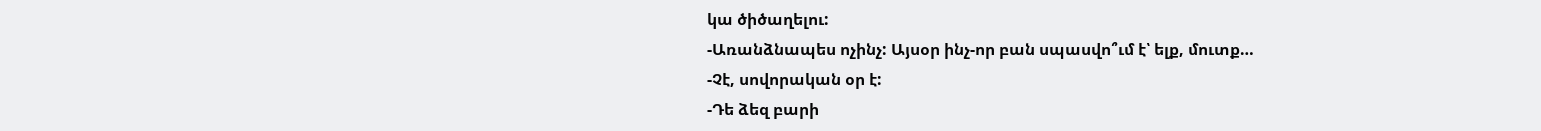կա ծիծաղելու:
-Առանձնապես ոչինչ: Այսօր ինչ-որ բան սպասվո՞ւմ է՝ ելք, մուտք…
-Չէ, սովորական օր է:
-Դե ձեզ բարի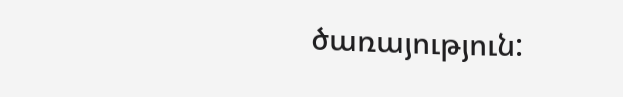ծառայություն: